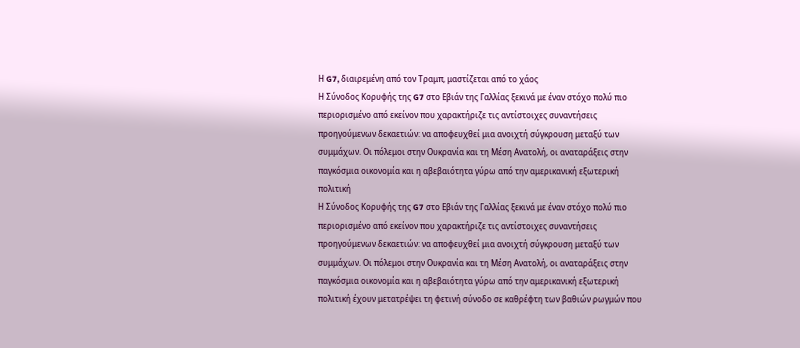Η G7, διαιρεμένη από τον Τραμπ, μαστίζεται από το χάος
Η Σύνοδος Κορυφής της G7 στο Εβιάν της Γαλλίας ξεκινά με έναν στόχο πολύ πιο περιορισμένο από εκείνον που χαρακτήριζε τις αντίστοιχες συναντήσεις προηγούμενων δεκαετιών: να αποφευχθεί μια ανοιχτή σύγκρουση μεταξύ των συμμάχων. Οι πόλεμοι στην Ουκρανία και τη Μέση Ανατολή, οι αναταράξεις στην παγκόσμια οικονομία και η αβεβαιότητα γύρω από την αμερικανική εξωτερική πολιτική
Η Σύνοδος Κορυφής της G7 στο Εβιάν της Γαλλίας ξεκινά με έναν στόχο πολύ πιο περιορισμένο από εκείνον που χαρακτήριζε τις αντίστοιχες συναντήσεις προηγούμενων δεκαετιών: να αποφευχθεί μια ανοιχτή σύγκρουση μεταξύ των συμμάχων. Οι πόλεμοι στην Ουκρανία και τη Μέση Ανατολή, οι αναταράξεις στην παγκόσμια οικονομία και η αβεβαιότητα γύρω από την αμερικανική εξωτερική πολιτική έχουν μετατρέψει τη φετινή σύνοδο σε καθρέφτη των βαθιών ρωγμών που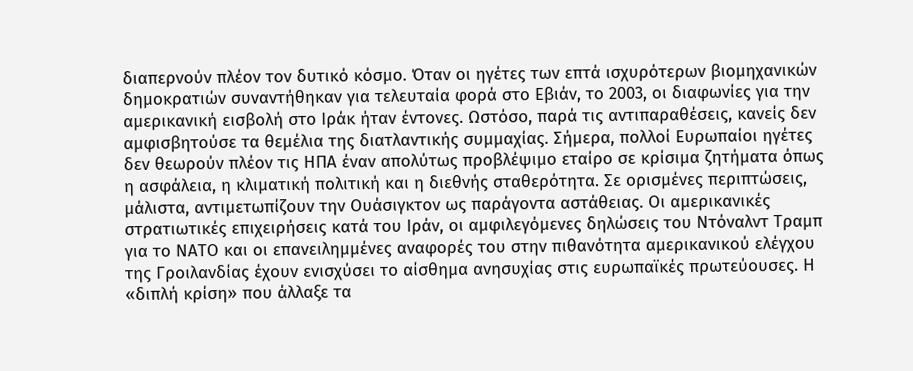διαπερνούν πλέον τον δυτικό κόσμο. Όταν οι ηγέτες των επτά ισχυρότερων βιομηχανικών δημοκρατιών συναντήθηκαν για τελευταία φορά στο Εβιάν, το 2003, οι διαφωνίες για την αμερικανική εισβολή στο Ιράκ ήταν έντονες. Ωστόσο, παρά τις αντιπαραθέσεις, κανείς δεν αμφισβητούσε τα θεμέλια της διατλαντικής συμμαχίας. Σήμερα, πολλοί Ευρωπαίοι ηγέτες δεν θεωρούν πλέον τις ΗΠΑ έναν απολύτως προβλέψιμο εταίρο σε κρίσιμα ζητήματα όπως η ασφάλεια, η κλιματική πολιτική και η διεθνής σταθερότητα. Σε ορισμένες περιπτώσεις, μάλιστα, αντιμετωπίζουν την Ουάσιγκτον ως παράγοντα αστάθειας. Οι αμερικανικές στρατιωτικές επιχειρήσεις κατά του Ιράν, οι αμφιλεγόμενες δηλώσεις του Ντόναλντ Τραμπ για το ΝΑΤΟ και οι επανειλημμένες αναφορές του στην πιθανότητα αμερικανικού ελέγχου της Γροιλανδίας έχουν ενισχύσει το αίσθημα ανησυχίας στις ευρωπαϊκές πρωτεύουσες. Η «διπλή κρίση» που άλλαξε τα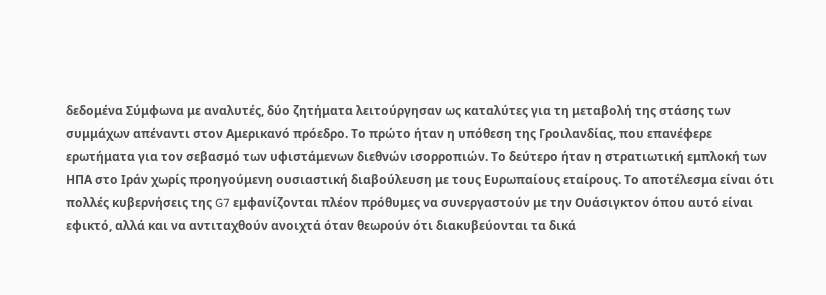δεδομένα Σύμφωνα με αναλυτές, δύο ζητήματα λειτούργησαν ως καταλύτες για τη μεταβολή της στάσης των συμμάχων απέναντι στον Αμερικανό πρόεδρο. Το πρώτο ήταν η υπόθεση της Γροιλανδίας, που επανέφερε ερωτήματα για τον σεβασμό των υφιστάμενων διεθνών ισορροπιών. Το δεύτερο ήταν η στρατιωτική εμπλοκή των ΗΠΑ στο Ιράν χωρίς προηγούμενη ουσιαστική διαβούλευση με τους Ευρωπαίους εταίρους. Το αποτέλεσμα είναι ότι πολλές κυβερνήσεις της G7 εμφανίζονται πλέον πρόθυμες να συνεργαστούν με την Ουάσιγκτον όπου αυτό είναι εφικτό, αλλά και να αντιταχθούν ανοιχτά όταν θεωρούν ότι διακυβεύονται τα δικά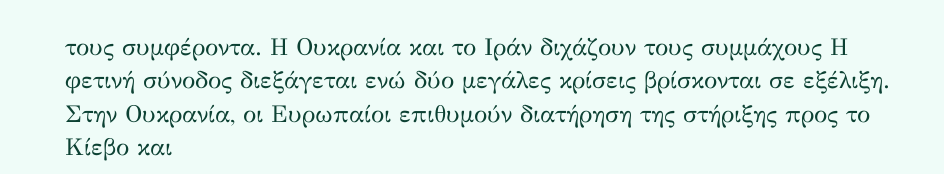τους συμφέροντα. Η Ουκρανία και το Ιράν διχάζουν τους συμμάχους Η φετινή σύνοδος διεξάγεται ενώ δύο μεγάλες κρίσεις βρίσκονται σε εξέλιξη. Στην Ουκρανία, οι Ευρωπαίοι επιθυμούν διατήρηση της στήριξης προς το Κίεβο και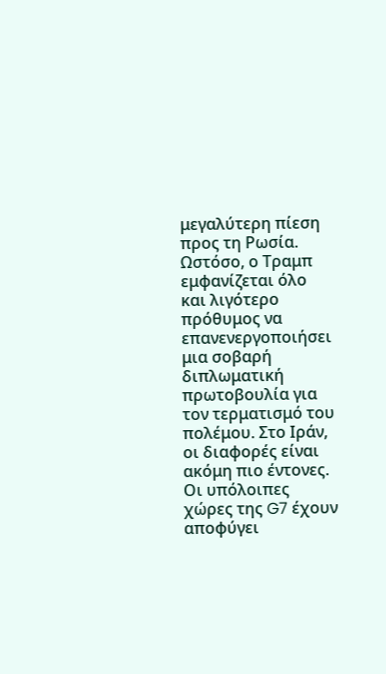μεγαλύτερη πίεση προς τη Ρωσία. Ωστόσο, ο Τραμπ εμφανίζεται όλο και λιγότερο πρόθυμος να επανενεργοποιήσει μια σοβαρή διπλωματική πρωτοβουλία για τον τερματισμό του πολέμου. Στο Ιράν, οι διαφορές είναι ακόμη πιο έντονες. Οι υπόλοιπες χώρες της G7 έχουν αποφύγει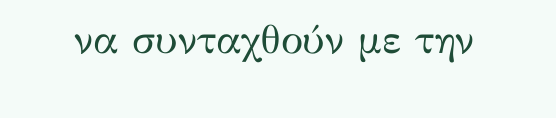να συνταχθούν με την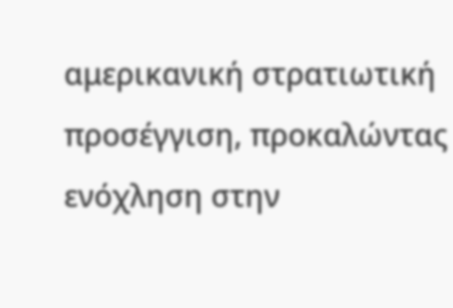αμερικανική στρατιωτική προσέγγιση, προκαλώντας ενόχληση στην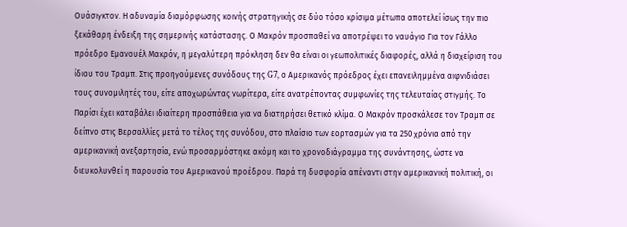Ουάσιγκτον. Η αδυναμία διαμόρφωσης κοινής στρατηγικής σε δύο τόσο κρίσιμα μέτωπα αποτελεί ίσως την πιο ξεκάθαρη ένδειξη της σημερινής κατάστασης. Ο Μακρόν προσπαθεί να αποτρέψει το ναυάγιο Για τον Γάλλο πρόεδρο Εμανουέλ Μακρόν, η μεγαλύτερη πρόκληση δεν θα είναι οι γεωπολιτικές διαφορές, αλλά η διαχείριση του ίδιου του Τραμπ. Στις προηγούμενες συνόδους της G7, ο Αμερικανός πρόεδρος έχει επανειλημμένα αιφνιδιάσει τους συνομιλητές του, είτε αποχωρώντας νωρίτερα, είτε ανατρέποντας συμφωνίες της τελευταίας στιγμής. Το Παρίσι έχει καταβάλει ιδιαίτερη προσπάθεια για να διατηρήσει θετικό κλίμα. Ο Μακρόν προσκάλεσε τον Τραμπ σε δείπνο στις Βερσαλλίες μετά το τέλος της συνόδου, στο πλαίσιο των εορτασμών για τα 250 χρόνια από την αμερικανική ανεξαρτησία, ενώ προσαρμόστηκε ακόμη και το χρονοδιάγραμμα της συνάντησης, ώστε να διευκολυνθεί η παρουσία του Αμερικανού προέδρου. Παρά τη δυσφορία απέναντι στην αμερικανική πολιτική, οι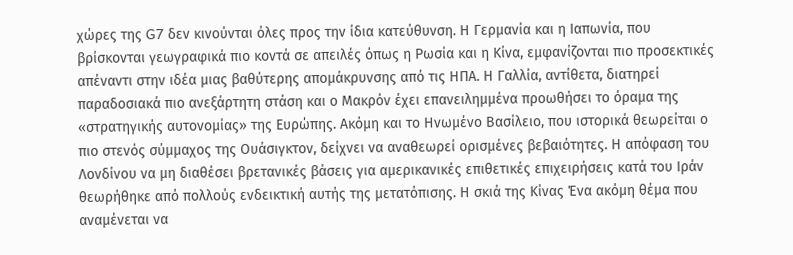χώρες της G7 δεν κινούνται όλες προς την ίδια κατεύθυνση. Η Γερμανία και η Ιαπωνία, που βρίσκονται γεωγραφικά πιο κοντά σε απειλές όπως η Ρωσία και η Κίνα, εμφανίζονται πιο προσεκτικές απέναντι στην ιδέα μιας βαθύτερης απομάκρυνσης από τις ΗΠΑ. Η Γαλλία, αντίθετα, διατηρεί παραδοσιακά πιο ανεξάρτητη στάση και ο Μακρόν έχει επανειλημμένα προωθήσει το όραμα της «στρατηγικής αυτονομίας» της Ευρώπης. Ακόμη και το Ηνωμένο Βασίλειο, που ιστορικά θεωρείται ο πιο στενός σύμμαχος της Ουάσιγκτον, δείχνει να αναθεωρεί ορισμένες βεβαιότητες. Η απόφαση του Λονδίνου να μη διαθέσει βρετανικές βάσεις για αμερικανικές επιθετικές επιχειρήσεις κατά του Ιράν θεωρήθηκε από πολλούς ενδεικτική αυτής της μετατόπισης. Η σκιά της Κίνας Ένα ακόμη θέμα που αναμένεται να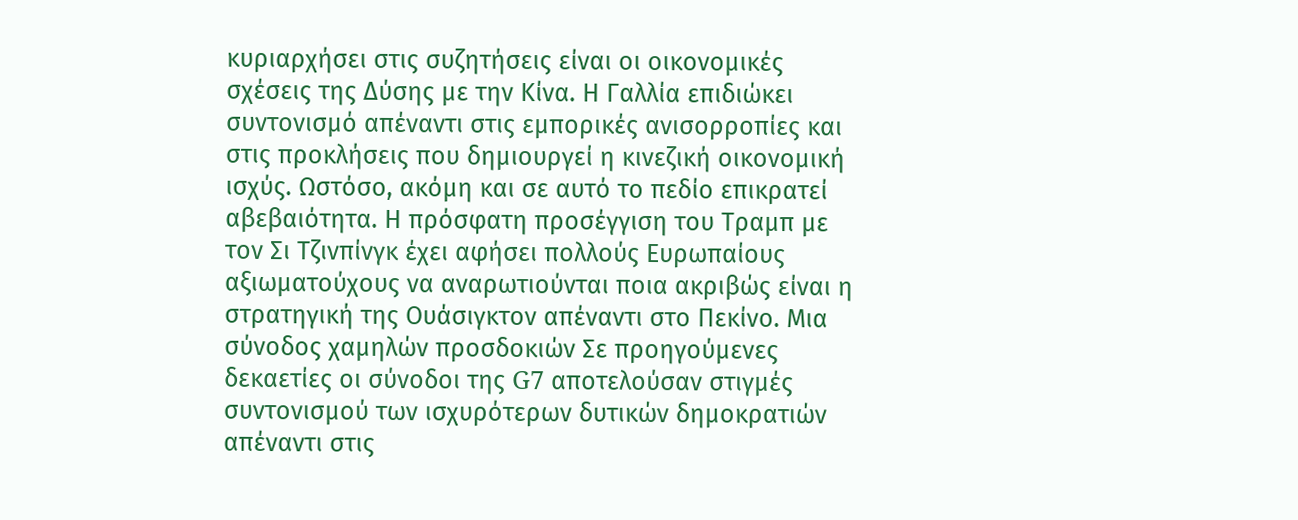κυριαρχήσει στις συζητήσεις είναι οι οικονομικές σχέσεις της Δύσης με την Κίνα. Η Γαλλία επιδιώκει συντονισμό απέναντι στις εμπορικές ανισορροπίες και στις προκλήσεις που δημιουργεί η κινεζική οικονομική ισχύς. Ωστόσο, ακόμη και σε αυτό το πεδίο επικρατεί αβεβαιότητα. Η πρόσφατη προσέγγιση του Τραμπ με τον Σι Τζινπίνγκ έχει αφήσει πολλούς Ευρωπαίους αξιωματούχους να αναρωτιούνται ποια ακριβώς είναι η στρατηγική της Ουάσιγκτον απέναντι στο Πεκίνο. Μια σύνοδος χαμηλών προσδοκιών Σε προηγούμενες δεκαετίες οι σύνοδοι της G7 αποτελούσαν στιγμές συντονισμού των ισχυρότερων δυτικών δημοκρατιών απέναντι στις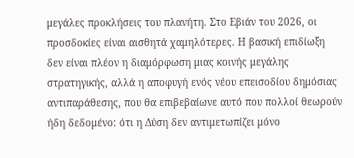μεγάλες προκλήσεις του πλανήτη. Στο Εβιάν του 2026, οι προσδοκίες είναι αισθητά χαμηλότερες. Η βασική επιδίωξη δεν είναι πλέον η διαμόρφωση μιας κοινής μεγάλης στρατηγικής, αλλά η αποφυγή ενός νέου επεισοδίου δημόσιας αντιπαράθεσης, που θα επιβεβαίωνε αυτό που πολλοί θεωρούν ήδη δεδομένο: ότι η Δύση δεν αντιμετωπίζει μόνο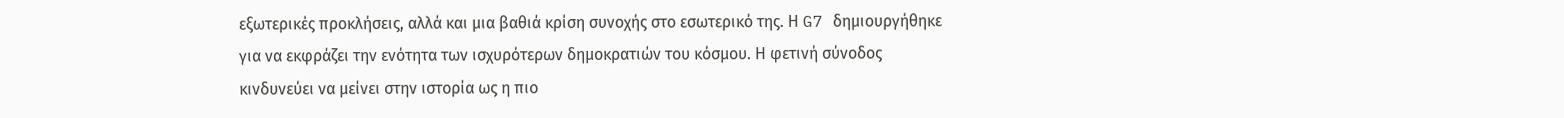εξωτερικές προκλήσεις, αλλά και μια βαθιά κρίση συνοχής στο εσωτερικό της. Η G7 δημιουργήθηκε για να εκφράζει την ενότητα των ισχυρότερων δημοκρατιών του κόσμου. Η φετινή σύνοδος κινδυνεύει να μείνει στην ιστορία ως η πιο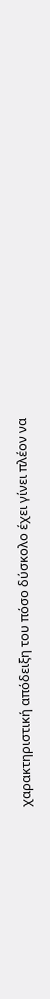χαρακτηριστική απόδειξη του πόσο δύσκολο έχει γίνει πλέον να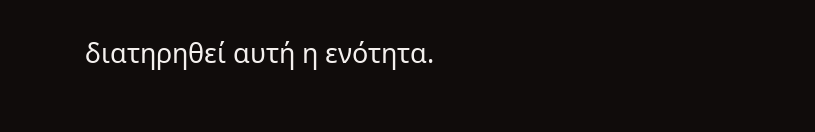διατηρηθεί αυτή η ενότητα.